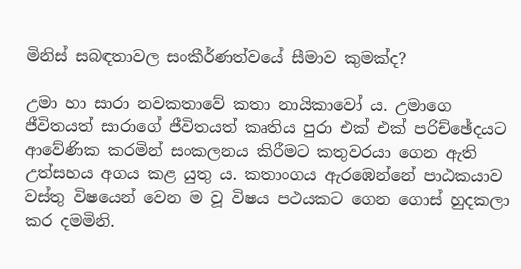මිනිස් සබඳතාවල සංකීර්ණත්වයේ සීමාව කුමක්ද?

උමා හා සාරා නවකතාවේ කතා නායිකාවෝ ය. උමාගෙ ජීවිතයත් සාරාගේ ජීවිතයත් කෘතිය පුරා එක් එක් පරිච්ඡේදයට ආවේණික කරමින් සංකලනය කිරීමට කතුවරයා ගෙන ඇති උත්සහය අගය කළ යුතු ය. කතාංගය ඇරඹෙන්නේ පාඨකයාව වස්තු විෂයෙන් වෙන ම වූ විෂය පථයකට ගෙන ගොස් හුදකලා කර දමමිනි.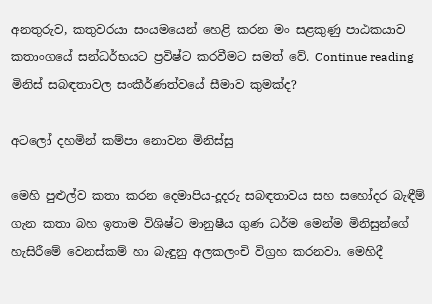අනතුරුව, කතුවරයා සංයමයෙන් හෙළි කරන මං සළකුණු පාඨකයාව කතාංගයේ සන්ධර්භයට ප්‍රවිෂ්ට කරවීමට සමත් වේ. Continue reading මිනිස් සබඳතාවල සංකීර්ණත්වයේ සීමාව කුමක්ද?

අටලෝ දහමින් කම්පා නොවන මිනිස්සු

මෙහි පුළුල්ව කතා කරන දෙමාපිය-දූදරු සබඳතාවය සහ සහෝදර බැඳීම් ගැන කතා බහ ඉතාම විශිෂ්ට මානුෂීය ගුණ ධර්ම මෙන්ම මිනිසුන්ගේ හැසිරීමේ වෙනස්කම් හා බැඳුනු අලකලංචි විග්‍රහ කරනවා. මෙහිදී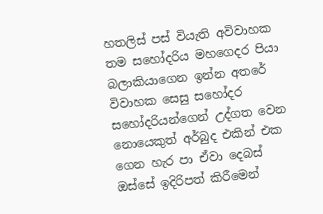හතලිස් පස් වියැති අවිවාහක තම සහෝදරිය මහගෙදර පියා බලාකියාගෙන ඉන්න අතරේ විවාහක සෙසු සහෝදර සහෝදරියන්ගෙන් උද්ගත වෙන නොයෙකුත් අර්බුද එකින් එක ගෙන හැර පා ඒවා දෙබස් ඔස්සේ ඉදිරිපත් කිරීමෙන්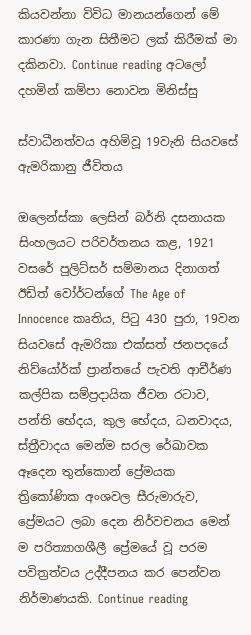කියවන්නා විවිධ මානයන්ගෙන් මේ කාරණා ගැන සිතීමට ලක් කිරීමක් මා දකිනවා. Continue reading අටලෝ දහමින් කම්පා නොවන මිනිස්සු

ස්වාධීනත්වය අහිමිවූ 19වැනි සියවසේ ඇමරිකානු ජීවිතය

ඔලෙන්ස්කා ලෙසින් බර්නි දසනායක සිංහලයට පරිවර්තනය කළ, 1921 වසරේ පුලිට්සර් සම්මානය දිනාගත් ඊඩිත් වෝර්ටන්ගේ The Age of Innocence කෘතිය, පිටු 430 පුරා, 19වන සියවසේ ඇමරිකා එක්සත් ජනපදයේ නිව්යෝර්ක් ප්‍රාන්තයේ පැවති ආචීර්ණ කල්පික සම්ප්‍රදායික ජීවන රටාව, පන්ති භේදය, කුල භේදය, ධනවාදය, ස්ත්‍රීවාදය මෙන්ම සරල රේඛාවක ඈදෙන තුන්කොන් ප්‍රේමයක ත්‍රිකෝණික අංශවල සීරුමාරුව, ප්‍රේමයට ලබා දෙන නිර්වචනය මෙන් ම පරිත්‍යාගශීලී ප්‍රේමයේ වූ පරම පවිත්‍රත්වය උද්දීපනය කර පෙන්වන නිර්මාණයකි. Continue reading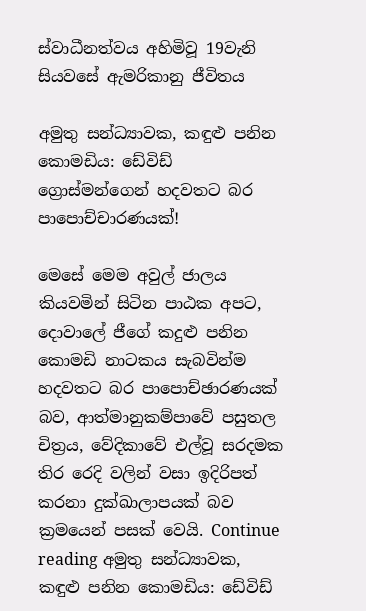ස්වාධීනත්වය අහිමිවූ 19වැනි සියවසේ ඇමරිකානු ජීවිතය

අමුතු සන්ධ්‍යාවක, කඳුළු පනින කොමඩිය: ඩේවිඩ් ග්‍රොස්මන්ගෙන් හදවතට බර පාපොච්චාරණයක්!

මෙසේ මෙම අවුල් ජාලය කියවමින් සිටින පාඨක අපට, දොවාලේ ජීගේ කදුළු පනින කොමඩි නාටකය සැබවින්ම හදවතට බර පාපොච්ඡාරණයක් බව, ආත්මානුකම්පාවේ පසුතල චිත්‍රය, වේදිකාවේ එල්වූ සරදමක තිර රෙදි වලින් වසා ඉදිරිපත් කරනා දුක්ඛාලාපයක් බව ක්‍රමයෙන් පසක් වෙයි. Continue reading අමුතු සන්ධ්‍යාවක, කඳුළු පනින කොමඩිය: ඩේවිඩ්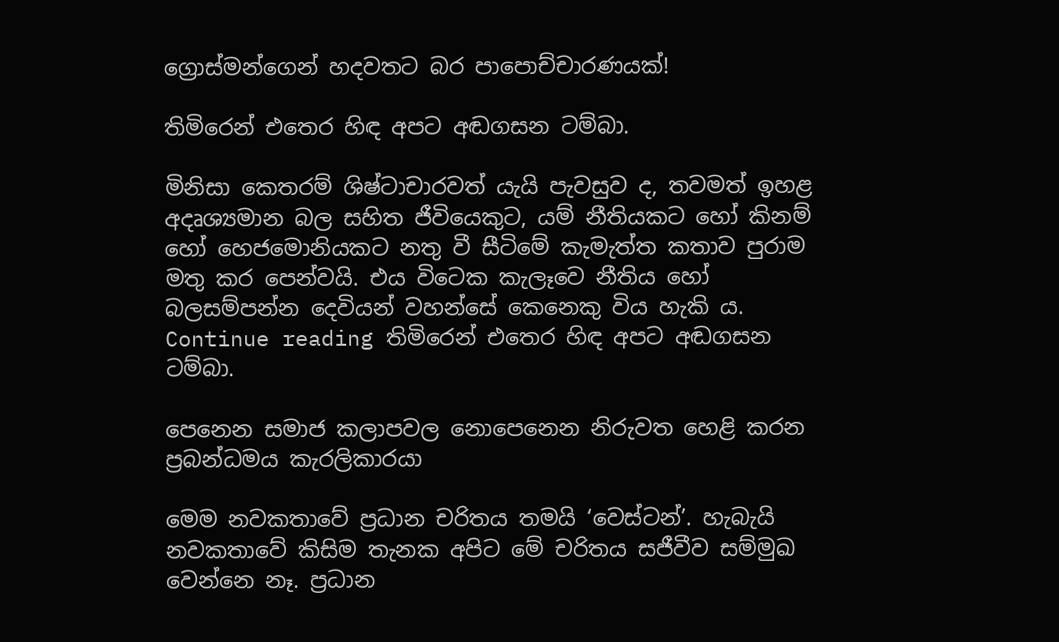ග්‍රොස්මන්ගෙන් හදවතට බර පාපොච්චාරණයක්!

තිමිරෙන් එතෙර හිඳ අපට අඬගසන ටම්බා.

මිනිසා කෙතරම් ශිෂ්ටාචාරවත් යැයි පැවසුව ද, තවමත් ඉහළ අදෘශ්‍යමාන බල සහිත ජීවියෙකුට, යම් නීතියකට හෝ කිනම් හෝ හෙජමොනියකට නතු වී සීටිමේ කැමැත්ත කතාව පුරාම මතු කර පෙන්වයි. එය විටෙක කැලෑවෙ නීතිය හෝ බලසම්පන්න දෙවියන් වහන්සේ කෙනෙකු විය හැකි ය. Continue reading තිමිරෙන් එතෙර හිඳ අපට අඬගසන ටම්බා.

පෙනෙන සමාජ කලාපවල නොපෙනෙන නිරුවත හෙළි කරන ප්‍රබන්ධමය කැරලිකාරයා

මෙම නවකතාවේ ප්‍රධාන චරිතය තමයි ‘වෙස්ටන්’. හැබැයි නවකතාවේ කිසිම තැනක අපිට මේ චරිතය සජීවීව සම්මුඛ වෙන්නෙ නෑ. ප්‍රධාන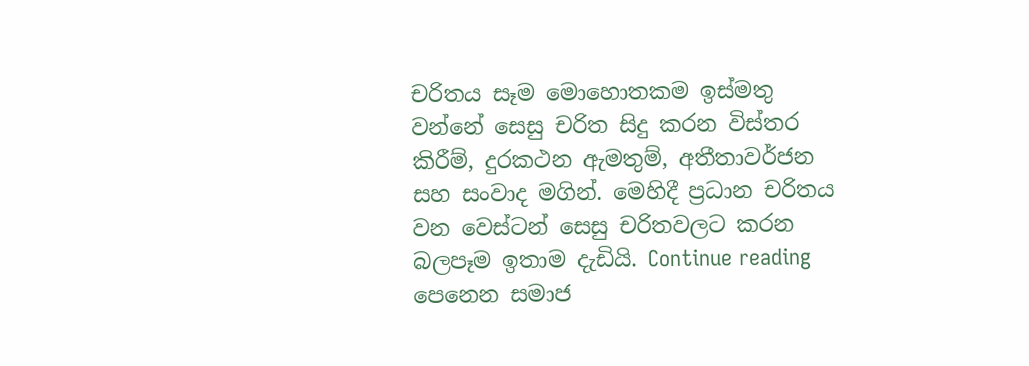චරිතය සෑම මොහොතකම ඉස්මතු වන්නේ සෙසු චරිත සිදු කරන විස්තර කිරීම්, දුරකථන ඇමතුම්, අතීතාවර්ජන සහ සංවාද මගින්. මෙහිදී ප්‍රධාන චරිතය වන වෙස්ටන් සෙසු චරිතවලට කරන බලපෑම ඉතාම දැඩියි. Continue reading පෙනෙන සමාජ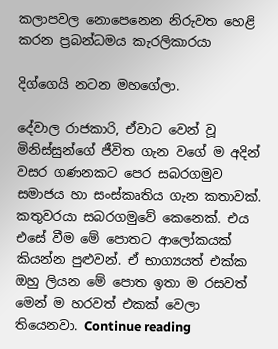කලාපවල නොපෙනෙන නිරුවත හෙළි කරන ප්‍රබන්ධමය කැරලිකාරයා

දිග්ගෙයි නටන මහගේලා.

දේවාල රාජකාරි, ඒවාට වෙන් වූ මිනිස්සුන්ගේ ජීවිත ගැන වගේ ම අදින් වසර ගණනකට පෙර සබරගමුව සමාජය හා සංස්කෘතිය ගැන කතාවක්. කතුවරයා සබරගමුවේ කෙනෙක්. එය එසේ වීම මේ පොතට ආලෝකයක් කියන්න පුළුවන්. ඒ භාග්‍යයත් එක්ක ඔහු ලියන මේ පොත ඉතා ම රසවත් මෙන් ම හරවත් එකක් වෙලා තියෙනවා. Continue reading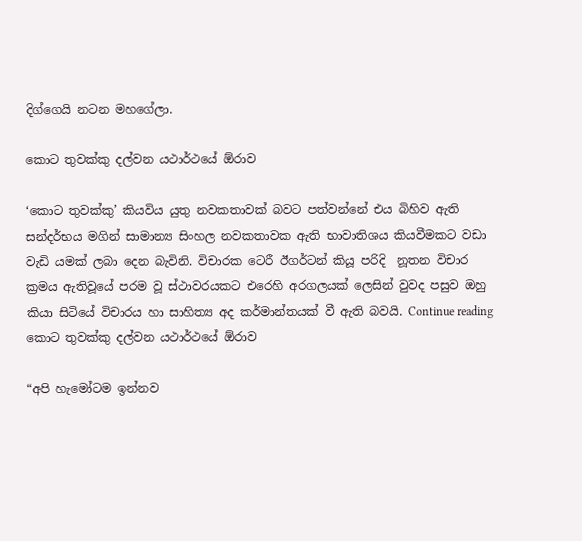දිග්ගෙයි නටන මහගේලා.

කොට තුවක්කු දල්වන යථාර්ථයේ ඕරාව

‘කොට තුවක්කු’ කියවිය යුතු නවකතාවක් බවට පත්වන්නේ එය බිහිව ඇති සන්දර්භය මගින් සාමාන්‍ය සිංහල නවකතාවක ඇති භාවාතිශය කියවීමකට වඩා වැඩි යමක් ලබා දෙන බැවිනි. විචාරක ටෙරී ඊගර්ටන් කියූ පරිදි  නූතන විචාර ක්‍රමය ඇතිවූයේ පරම වූ ස්ථාවරයකට එරෙහි අරගලයක් ලෙසින් වුවද පසුව ඔහු කියා සිටියේ විචාරය හා සාහිත්‍ය අද කර්මාන්තයක් වී ඇති බවයි. Continue reading කොට තුවක්කු දල්වන යථාර්ථයේ ඕරාව

“අපි හැමෝටම ඉන්නව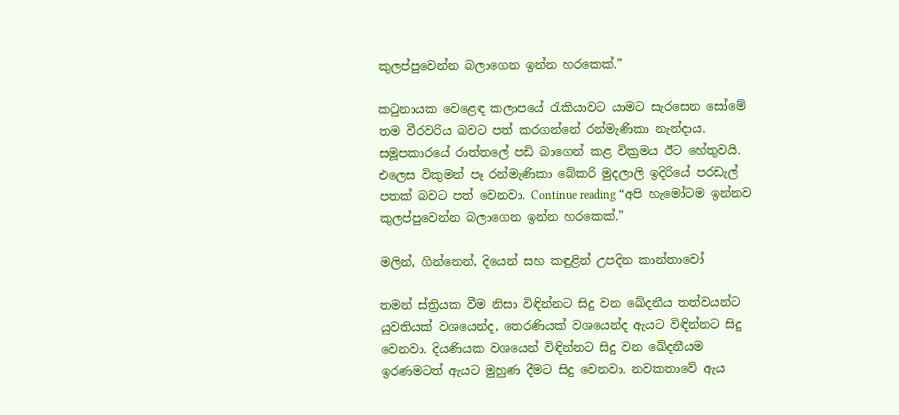කුලප්පුවෙන්න බලාගෙන ඉන්න හරකෙක්.”

කටුනායක වෙළෙඳ කලාපයේ රැකියාවට යාමට සැරසෙන සෝමේ තම වීරවරිය බවට පත් කරගන්නේ රන්මැණිකා නැන්දාය. සමූපකාරයේ රාත්තලේ පඩි බාගෙන් කළ වික්‍රමය ඊට හේතුවයි. එලෙස විකුමන් පෑ රන්මැණිකා බේකරි මුදලාලි ඉදිරියේ පරඩැල් පතක් බවට පත් වෙනවා. Continue reading “අපි හැමෝටම ඉන්නව කුලප්පුවෙන්න බලාගෙන ඉන්න හරකෙක්.”

මලින්, ගින්නෙන්, දියෙන් සහ කඳුළින් උපදින කාන්තාවෝ

තමන් ස්ත්‍රියක වීම නිසා විඳින්නට සිදු වන ඛේදනීය තත්වයන්ට යුවතියක් වශයෙන්ද, තෙරණියක් වශයෙන්ද ඇයට විඳින්නට සිදු වෙනවා. දියණියක වශයෙන් විඳින්නට සිදු වන ඛේදනීයම ඉරණමටත් ඇයට මුහුණ දීමට සිදු වෙනවා. නවකතාවේ ඇය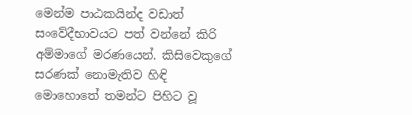මෙන්ම පාඨකයින්ද වඩාත් සංවේදීභාවයට පත් වන්නේ කිරි අම්මාගේ මරණයෙන්. කිසිවෙකුගේ සරණක් නොමැතිව හිඳි මොහොතේ තමන්ට පිහිට වූ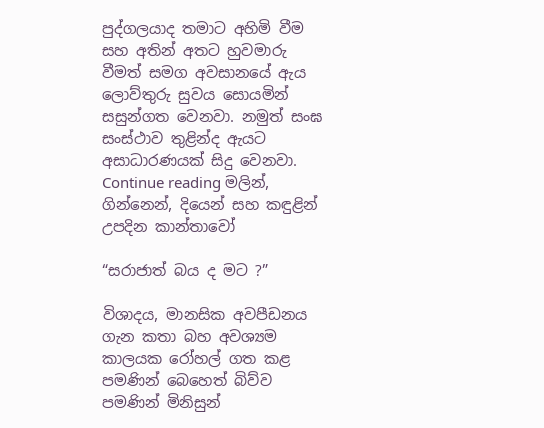පුද්ගලයාද තමාට අහිමි වීම සහ අතින් අතට හුවමාරු වීමත් සමග අවසානයේ ඇය ලොව්තුරු සුවය සොයමින් සසුන්ගත වෙනවා. නමුත් සංඝ සංස්ථාව තුළින්ද ඇයට අසාධාරණයක් සිදු වෙනවා. Continue reading මලින්, ගින්නෙන්, දියෙන් සහ කඳුළින් උපදින කාන්තාවෝ

“සරාජාත් බය ද මට ?”

විශාදය, මානසික අවපීඩනය ගැන කතා බහ අවශ්‍යම කාලයක රෝහල් ගත කළ පමණින් බෙහෙත් බිව්ව පමණින් මිනිසුන්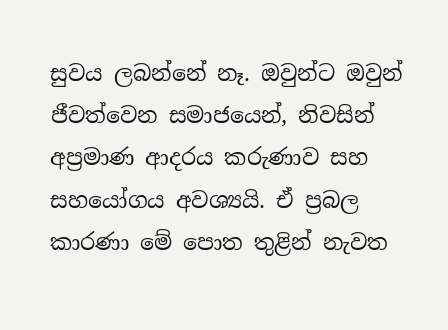සුවය ලබන්නේ නෑ. ඔවුන්ට ඔවුන් ජීවත්වෙන සමාජයෙන්, නිවසින් අප්‍රමාණ ආදරය කරුණාව සහ සහයෝගය අවශ්‍යයි. ඒ ප්‍රබල කාරණා මේ පොත තුළින් නැවත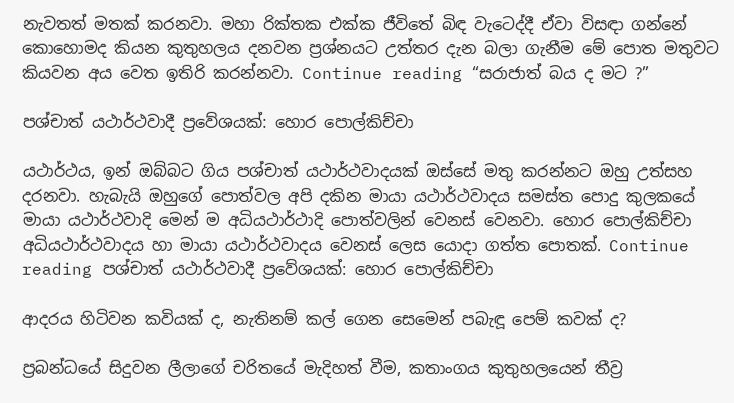නැවතත් මතක් කරනවා. මහා රික්තක එක්ක ජීවිතේ බිඳ වැටෙද්දී ඒවා විසඳා ගන්නේ කොහොමද කියන කුතුහලය දනවන ප්‍රශ්නයට උත්තර දැන බලා ගැනීම මේ පොත මතුවට කියවන අය වෙත ඉතිරි කරන්නවා. Continue reading “සරාජාත් බය ද මට ?”

පශ්චාත් යථාර්ථවාදී ප්‍රවේශයක්: හොර පොල්කිච්චා

යථාර්ථය, ඉන් ඔබ්බට ගිය පශ්චාත් යථාර්ථවාදයක් ඔස්සේ මතු කරන්නට ඔහු උත්සහ දරනවා. හැබැයි ඔහුගේ පොත්වල අපි දකින මායා යථාර්ථවාදය සමස්ත පොදු කුලකයේ මායා යථාර්ථවාදි මෙන් ම අධියථාර්ථාදි පොත්වලින් වෙනස් වෙනවා. හොර පොල්කිච්චා අධියථාර්ථවාදය හා මායා යථාර්ථවාදය වෙනස් ලෙස යොදා ගත්ත පොතක්. Continue reading පශ්චාත් යථාර්ථවාදී ප්‍රවේශයක්: හොර පොල්කිච්චා

ආදරය හිටිවන කවියක් ද, නැතිනම් කල් ගෙන සෙමෙන් පබැඳූ පෙම් කවක් ද?

ප්‍රබන්ධයේ සිදුවන ලීලාගේ චරිතයේ මැදිහත් වීම, කතාංගය කුතුහලයෙන් තීව්‍ර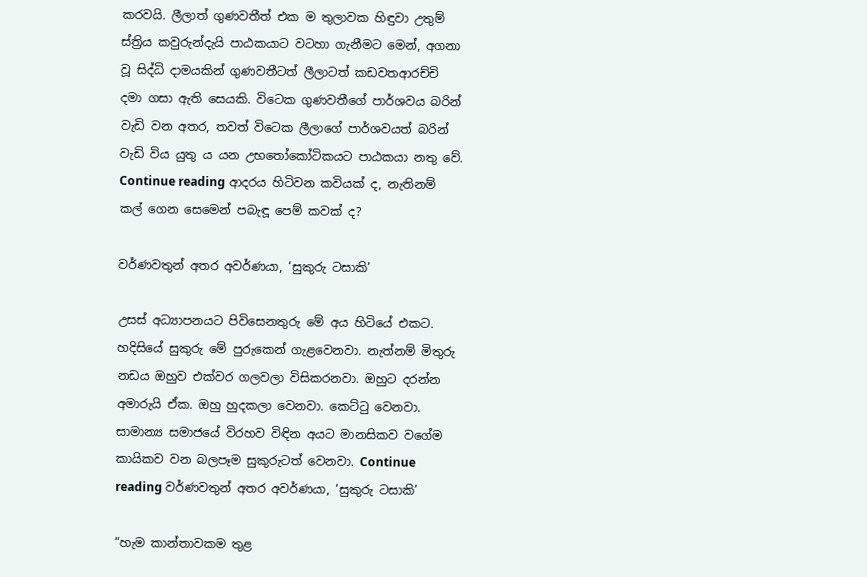කරවයි. ලීලාත් ගුණවතීත් එක ම තුලාවක හිඳුවා උතුම් ස්ත්‍රිය කවුරුන්දැයි පාඨකයාට වටහා ගැනීමට මෙන්, අගනා වූ සිද්ධි දාමයකින් ගුණවතීටත් ලීලාටත් කඩවතආරච්චි දමා ගසා ඇති සෙයකි. විටෙක ගුණවතීගේ පාර්ශවය බරින් වැඩි වන අතර, තවත් විටෙක ලීලාගේ පාර්ශවයත් බරින් වැඩි විය යුතු ය යන උභතෝකෝටිකයට පාඨකයා නතු වේ. Continue reading ආදරය හිටිවන කවියක් ද, නැතිනම් කල් ගෙන සෙමෙන් පබැඳූ පෙම් කවක් ද?

වර්ණවතුන් අතර අවර්ණයා, ‘සුකුරු ටසාකි’

උසස් අධ්‍යාපනයට පිවිසෙනතුරු මේ අය හිටියේ එකට. හදිසියේ සුකුරු මේ පුරුකෙන් ගැළවෙනවා. නැත්නම් මිතුරු නඩය ඔහුව එක්වර ගලවලා විසිකරනවා. ඔහුට දරන්න අමාරුයි ඒක. ඔහු හුදකලා වෙනවා. කෙට්ටු වෙනවා. සාමාන්‍ය සමාජයේ විරහව විඳින අයට මානසිකව වගේම කායිකව වන බලපෑම සුකුරුටත් වෙනවා. Continue reading වර්ණවතුන් අතර අවර්ණයා, ‘සුකුරු ටසාකි’

“හැම කාන්තාවකම තුළ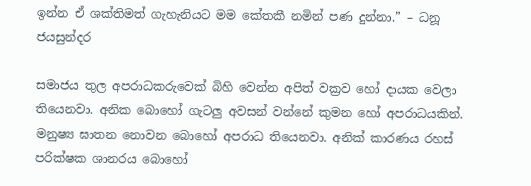ඉන්න ඒ ශක්තිමත් ගැහැනියට මම කේතකී නමින් පණ දුන්නා.” – ධනූ ජයසුන්දර

සමාජය තුල අපරාධකරුවෙක් බිහි වෙන්න අපිත් වක්‍රව හෝ දායක වෙලා තියෙනවා. අනික බොහෝ ගැටලු අවසන් වන්නේ කුමන හෝ අපරාධයකින්. මනුෂ්‍ය ඝාතන නොවන බොහෝ අපරාධ තියෙනවා. අනික් කාරණය රහස් පරික්ෂක ශානරය බොහෝ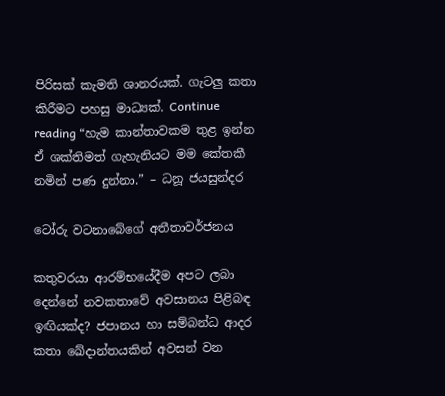පිරිසක් කැමති ශානරයක්. ගැටලු කතා කිරීමට පහසු මාධ්‍යක්. Continue reading “හැම කාන්තාවකම තුළ ඉන්න ඒ ශක්තිමත් ගැහැනියට මම කේතකී නමින් පණ දුන්නා.” – ධනූ ජයසුන්දර

ටෝරු වටනාබේගේ අතීතාවර්ජනය

කතුවරයා ආරම්භයේදීම අපට ලබා දෙන්නේ නවකතාවේ අවසානය පිළිබඳ ඉඟියක්ද? ජපානය හා සම්බන්ධ ආදර කතා ඛේදාන්තයකින් අවසන් වන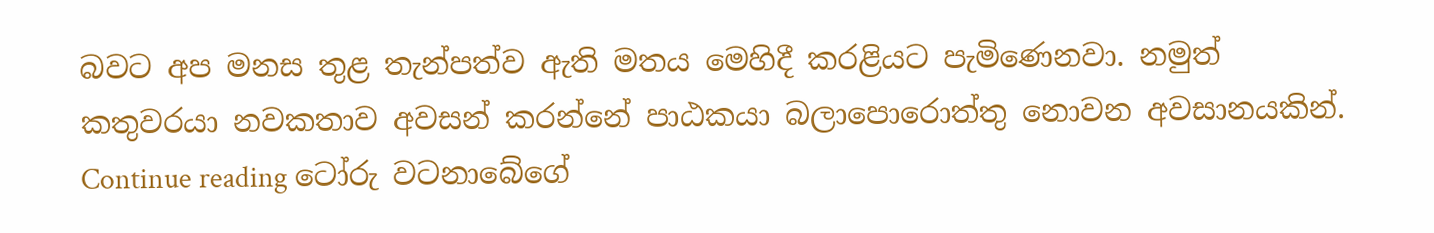බවට අප මනස තුළ තැන්පත්ව ඇති මතය මෙහිදී කරළියට පැමිණෙනවා. නමුත් කතුවරයා නවකතාව අවසන් කරන්නේ පාඨකයා බලාපොරොත්තු නොවන අවසානයකින්. Continue reading ටෝරු වටනාබේගේ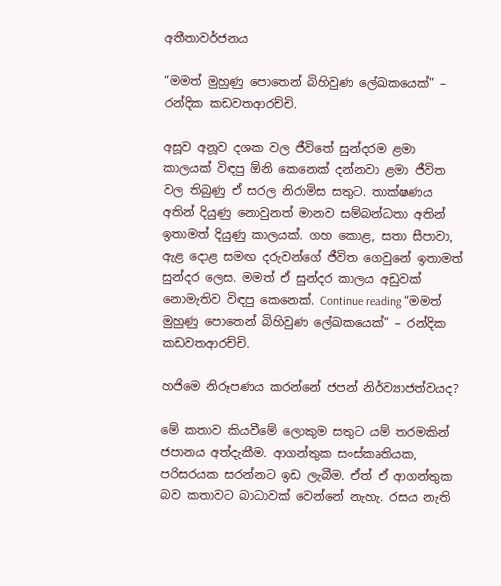අතීතාවර්ජනය

“මමත් මුහුණු පොතෙන් බිහිවුණ ලේඛකයෙක්” – රන්දික කඩවතආරච්චි.

අසූව අනූව දශක වල ජීවිතේ සුන්දරම ළමා කාලයක් විඳපු ඕනි කෙනෙක් දන්නවා ළමා ජීවිත වල තිබුණු ඒ සරල නිරාමිස සතුට. තාක්ෂණය අතින් දියුණු නොවුනත් මානව සම්බන්ධතා අතින් ඉතාමත් දියුණු කාලයක්. ගහ කොළ, සතා සීපාවා, ඇළ දොළ සමඟ දරුවන්ගේ ජීවිත ගෙවුනේ ඉතාමත් සුන්දර ලෙස. මමත් ඒ සුන්දර කාලය අඩුවක් නොමැතිව විඳපු කෙනෙක්. Continue reading “මමත් මුහුණු පොතෙන් බිහිවුණ ලේඛකයෙක්” – රන්දික කඩවතආරච්චි.

හජිමෙ නිරූපණය කරන්නේ ජපන් නිර්ව්‍යාජත්වයද?

මේ කතාව කියවීමේ ලොකුම සතුට යම් තරමකින් ජපානය අත්දැකීම. ආගන්තුක සංස්කෘතියක, පරිසරයක සරන්නට ඉඩ ලැබීම. ඒත් ඒ ආගන්තුක බව කතාවට බාධාවක් වෙන්නේ නැහැ. රසය නැති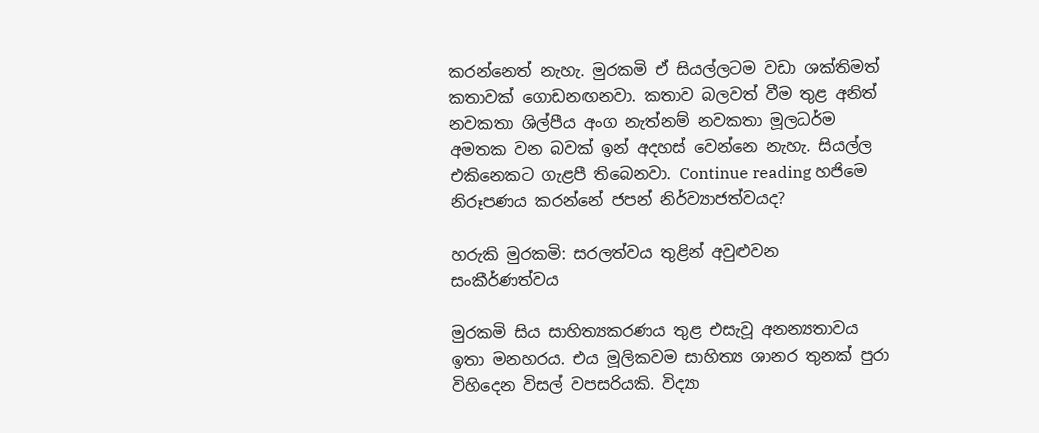කරන්නෙත් නැහැ. මුරකමි ඒ සියල්ලටම වඩා ශක්තිමත් කතාවක් ගොඩනඟනවා. කතාව බලවත් වීම තුළ අනිත් නවකතා ශිල්පීය අංග නැත්නම් නවකතා මූලධර්ම අමතක වන බවක් ඉන් අදහස් වෙන්නෙ නැහැ. සියල්ල එකිනෙකට ගැළපී තිබෙනවා. Continue reading හජිමෙ නිරූපණය කරන්නේ ජපන් නිර්ව්‍යාජත්වයද?

හරුකි මුරකමි: සරලත්වය තුළින් අවුළුවන සංකීර්ණත්වය

මුරකමි සිය සාහිත්‍යකරණය තුළ එසැවූ අනන්‍යතාවය ඉතා මනහරය. එය මූලිකවම සාහිත්‍ය ශානර තුනක් පුරා විහිදෙන විසල් වපසරියකි. විද්‍යා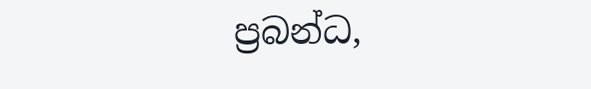ප්‍රබන්ධ,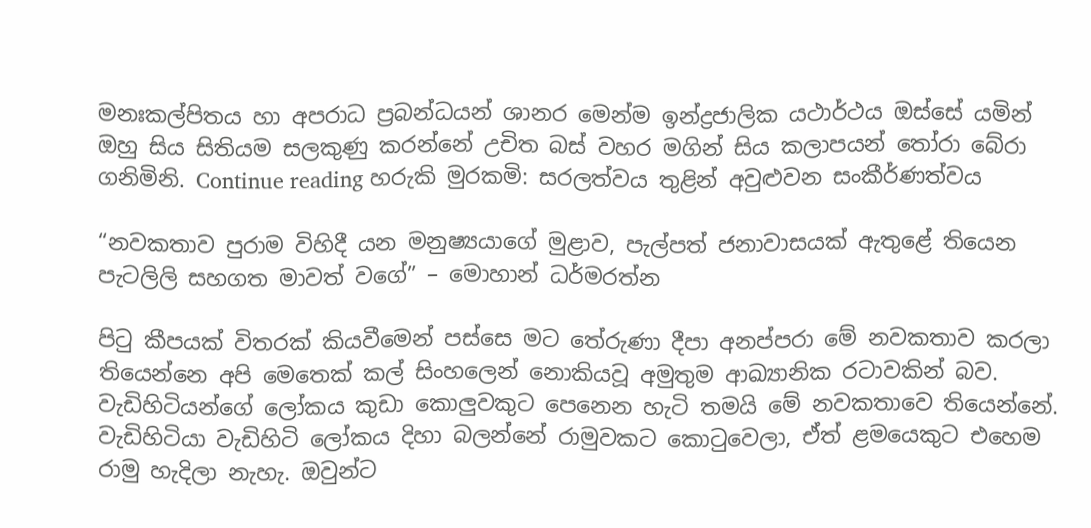මනඃකල්පිතය හා අපරාධ ප්‍රබන්ධයන් ශානර මෙන්ම ඉන්ද්‍රජාලික යථාර්ථය ඔස්සේ යමින් ඔහු සිය සිතියම සලකුණු කරන්නේ උචිත බස් වහර මගින් සිය කලාපයන් තෝරා බේරා ගනිමිනි. Continue reading හරුකි මුරකමි: සරලත්වය තුළින් අවුළුවන සංකීර්ණත්වය

“නවකතාව පුරාම විහිදී යන මනුෂ්‍යයාගේ මුළාව, පැල්පත් ජනාවාසයක් ඇතුළේ තියෙන පැටලිලි සහගත මාවත් වගේ” – මොහාන් ධර්මරත්න

පිටු කීපයක් විතරක් කියවීමෙන් පස්සෙ මට තේරුණා දීපා අනප්පරා මේ නවකතාව කරලා තියෙන්නෙ අපි මෙතෙක් කල් සිංහලෙන් නොකියවූ අමුතුම ආඛ්‍යානික රටාවකින් බව. වැඩිහිටියන්ගේ ලෝකය කුඩා කොලුවකුට පෙනෙන හැටි තමයි මේ නවකතාවෙ තියෙන්නේ. වැඩිහිටියා වැඩිහිටි ලෝකය දිහා බලන්නේ රාමුවකට කොටුවෙලා, ඒත් ළමයෙකුට එහෙම රාමු හැදිලා නැහැ. ඔවුන්ට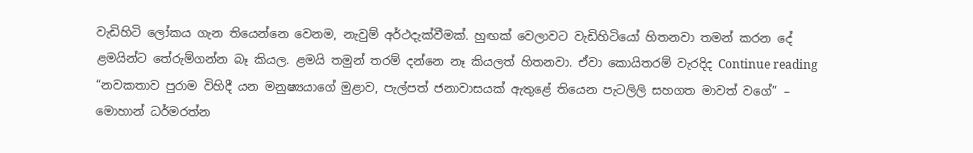වැඩිහිටි ලෝකය ගැන තියෙන්නෙ වෙනම, නැවුම් අර්ථදැක්වීමක්. හුඟක් වෙලාවට වැඩිහිටියෝ හිතනවා තමන් කරන දේ ළමයින්ට තේරුම්ගන්න බෑ කියල. ළමයි තමුන් තරම් දන්නෙ නෑ කියලත් හිතනවා. ඒවා කොයිතරම් වැරදිද Continue reading “නවකතාව පුරාම විහිදී යන මනුෂ්‍යයාගේ මුළාව, පැල්පත් ජනාවාසයක් ඇතුළේ තියෙන පැටලිලි සහගත මාවත් වගේ” – මොහාන් ධර්මරත්න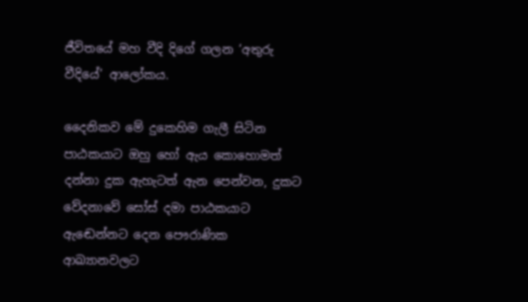ජීවිතයේ මහ වීදි දිගේ ගලන ‘අතුරු වීදියේ’ ආලෝකය.

දෛනිකව මේ දුකෙහිම ගැලී සිටින පාඨකයාට ඔහු හෝ ඇය කොහොමත් දන්නා දුක ඇහැටත් ඇන පෙන්වන, දුකට වේදනාවේ සෝස් දමා පාඨකයාට ඇඬෙන්නට දෙන පෞරාණික ආඛ්‍යානවලට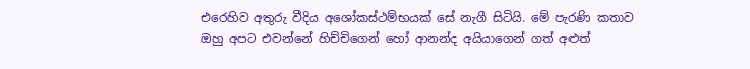එරෙහිව අතුරු වීදිය අශෝකස්ථම්භයක් සේ නැගී සිටියි. මේ පැරණි කතාව ඔහු අපට එවන්නේ හිච්චිගෙන් හෝ ආනන්ද අයියාගෙන් ගත් අළුත්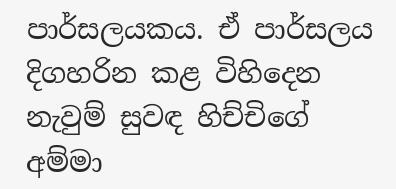පාර්සලයකය. ඒ පාර්සලය දිගහරින කළ විහිදෙන නැවුම් සුවඳ හිච්චිගේ අම්මා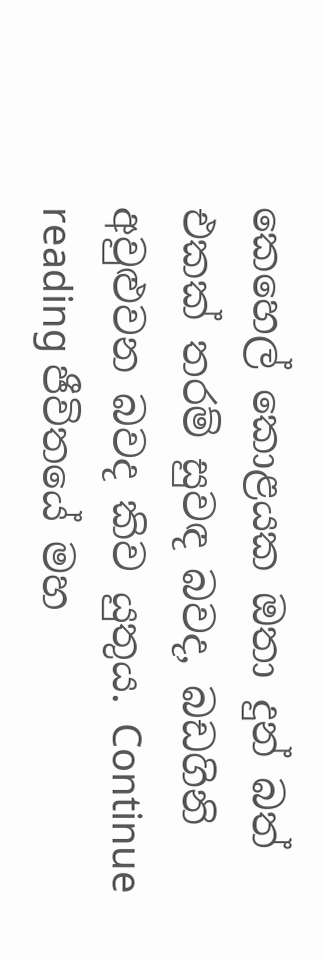කෙහෙල් කොළයක ඔතා දුන් බත් එකක් තරම් සුවඳ බවද, බඩගිනි අවුළුවන බවද කිව යුතුය. Continue reading ජීවිතයේ මහ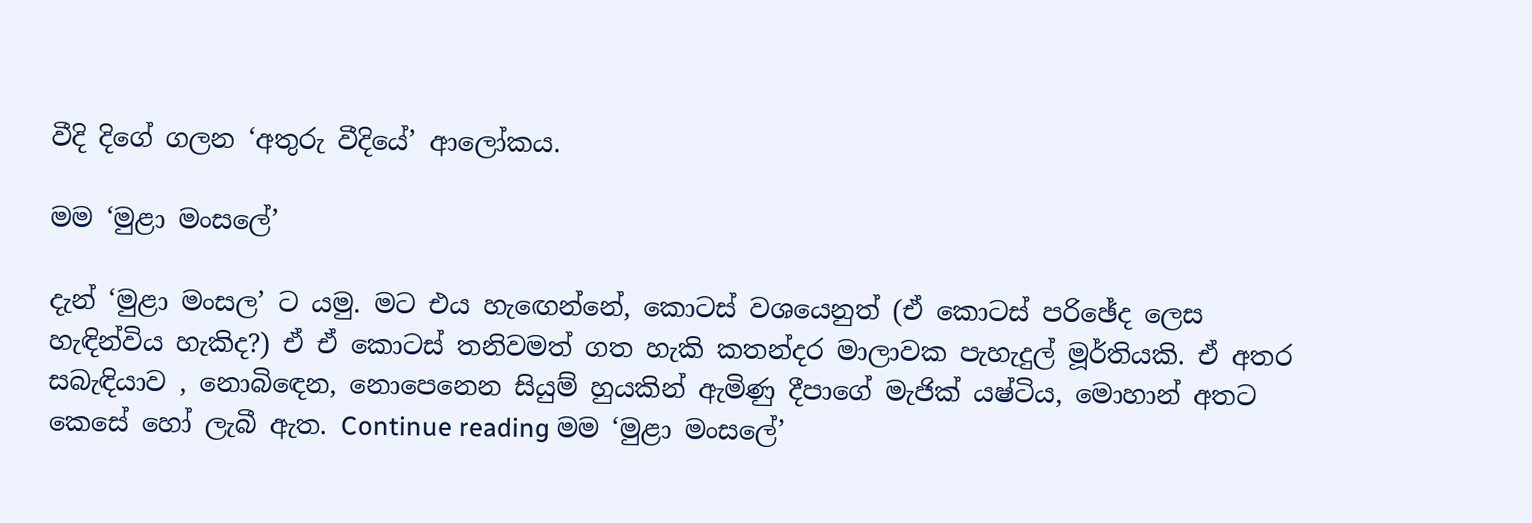වීදි දිගේ ගලන ‘අතුරු වීදියේ’ ආලෝකය.

මම ‘මුළා මංසලේ’

දැන් ‘මුළා මංසල’ ට යමු. මට එය හැඟෙන්නේ, කොටස් වශයෙනුත් (ඒ කොටස් පරිඡේද ලෙස හැඳින්විය හැකිද?) ඒ ඒ කොටස් තනිවමත් ගත හැකි කතන්දර මාලාවක පැහැදුල් මූර්තියකි. ඒ අතර සබැඳියාව , නොබිඳෙන, නොපෙනෙන සියුම් හුයකින් ඇමිණු දීපාගේ මැජික් යෂ්ටිය, මොහාන් අතට කෙසේ හෝ ලැබී ඇත. Continue reading මම ‘මුළා මංසලේ’